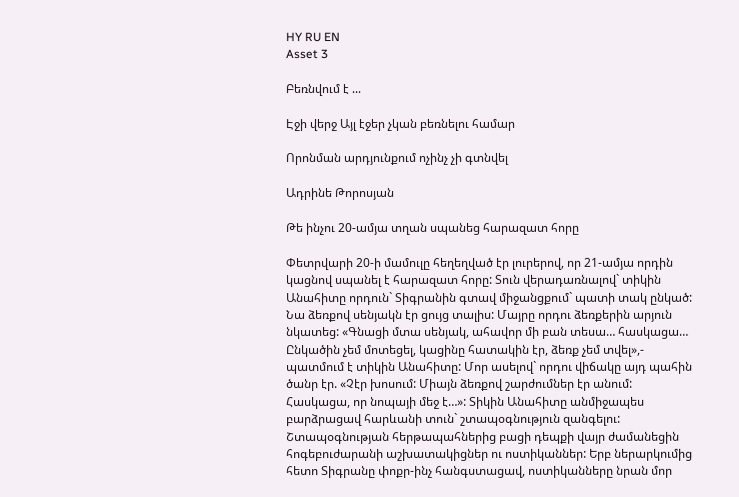HY RU EN
Asset 3

Բեռնվում է ...

Էջի վերջ Այլ էջեր չկան բեռնելու համար

Որոնման արդյունքում ոչինչ չի գտնվել

Ադրինե Թորոսյան

Թե ինչու 20-ամյա տղան սպանեց հարազատ հորը

Փետրվարի 20-ի մամուլը հեղեղված էր լուրերով, որ 21-ամյա որդին կացնով սպանել է հարազատ հորը: Տուն վերադառնալով` տիկին Անահիտը որդուն` Տիգրանին գտավ միջանցքում` պատի տակ ընկած: Նա ձեռքով սենյակն էր ցույց տալիս: Մայրը որդու ձեռքերին արյուն նկատեց: «Գնացի մտա սենյակ, ահավոր մի բան տեսա… հասկացա… Ընկածին չեմ մոտեցել, կացինը հատակին էր, ձեռք չեմ տվել»,- պատմում է տիկին Անահիտը: Մոր ասելով` որդու վիճակը այդ պահին ծանր էր. «Չէր խոսում: Միայն ձեռքով շարժումներ էր անում: Հասկացա, որ նոպայի մեջ է…»: Տիկին Անահիտը անմիջապես բարձրացավ հարևանի տուն` շտապօգնություն զանգելու: Շտապօգնության հերթապահներից բացի դեպքի վայր ժամանեցին հոգեբուժարանի աշխատակիցներ ու ոստիկաններ: Երբ ներարկումից հետո Տիգրանը փոքր-ինչ հանգստացավ, ոստիկանները նրան մոր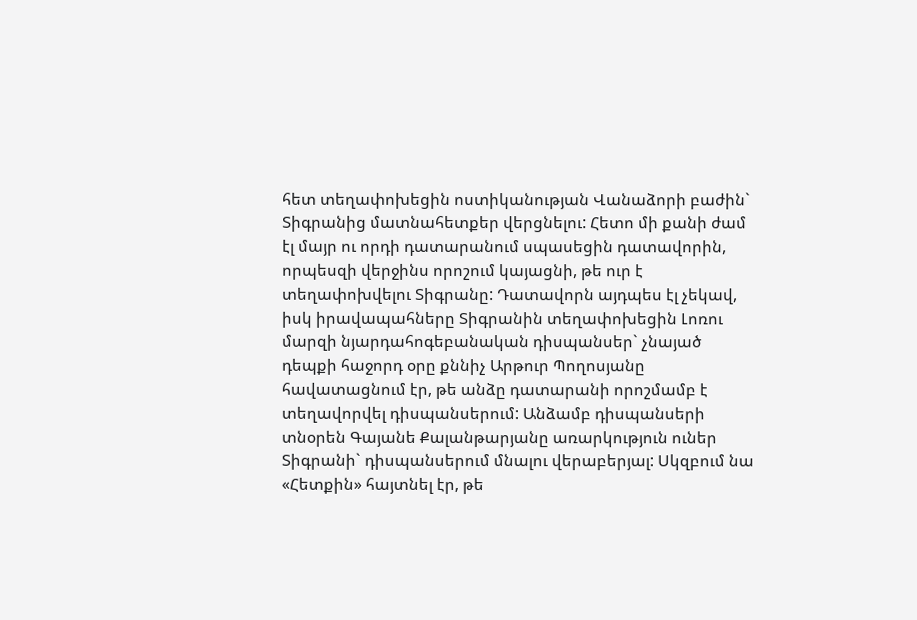հետ տեղափոխեցին ոստիկանության Վանաձորի բաժին` Տիգրանից մատնահետքեր վերցնելու: Հետո մի քանի ժամ էլ մայր ու որդի դատարանում սպասեցին դատավորին, որպեսզի վերջինս որոշում կայացնի, թե ուր է տեղափոխվելու Տիգրանը: Դատավորն այդպես էլ չեկավ, իսկ իրավապահները Տիգրանին տեղափոխեցին Լոռու մարզի նյարդահոգեբանական դիսպանսեր` չնայած դեպքի հաջորդ օրը քննիչ Արթուր Պողոսյանը հավատացնում էր, թե անձը դատարանի որոշմամբ է տեղավորվել դիսպանսերում: Անձամբ դիսպանսերի տնօրեն Գայանե Քալանթարյանը առարկություն ուներ Տիգրանի` դիսպանսերում մնալու վերաբերյալ: Սկզբում նա «Հետքին» հայտնել էր, թե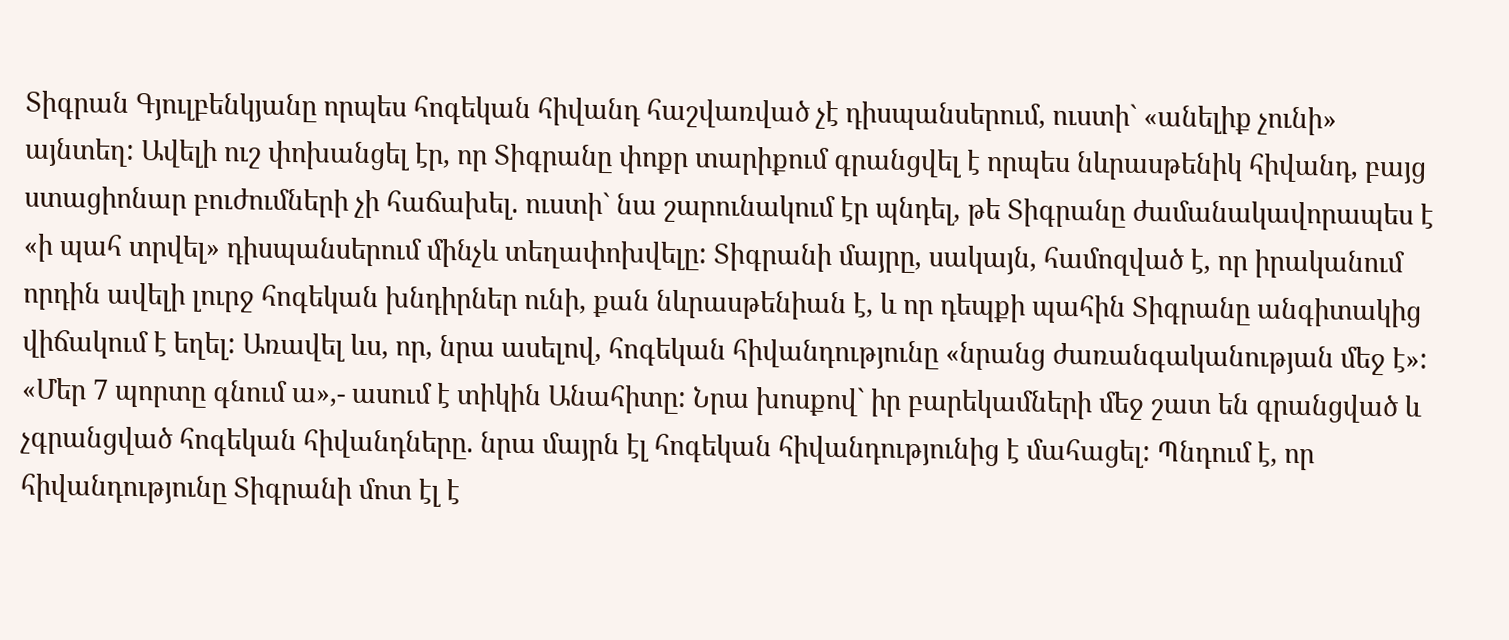Տիգրան Գյուլբենկյանը որպես հոգեկան հիվանդ հաշվառված չէ դիսպանսերում, ուստի` «անելիք չունի» այնտեղ: Ավելի ուշ փոխանցել էր, որ Տիգրանը փոքր տարիքում գրանցվել է որպես նևրասթենիկ հիվանդ, բայց ստացիոնար բուժումների չի հաճախել. ուստի` նա շարունակում էր պնդել, թե Տիգրանը ժամանակավորապես է «ի պահ տրվել» դիսպանսերում մինչև տեղափոխվելը: Տիգրանի մայրը, սակայն, համոզված է, որ իրականում որդին ավելի լուրջ հոգեկան խնդիրներ ունի, քան նևրասթենիան է, և որ դեպքի պահին Տիգրանը անգիտակից վիճակում է եղել: Առավել ևս, որ, նրա ասելով, հոգեկան հիվանդությունը «նրանց ժառանգականության մեջ է»: «Մեր 7 պորտը գնում ա»,- ասում է տիկին Անահիտը: Նրա խոսքով` իր բարեկամների մեջ շատ են գրանցված և չգրանցված հոգեկան հիվանդները. նրա մայրն էլ հոգեկան հիվանդությունից է մահացել: Պնդում է, որ հիվանդությունը Տիգրանի մոտ էլ է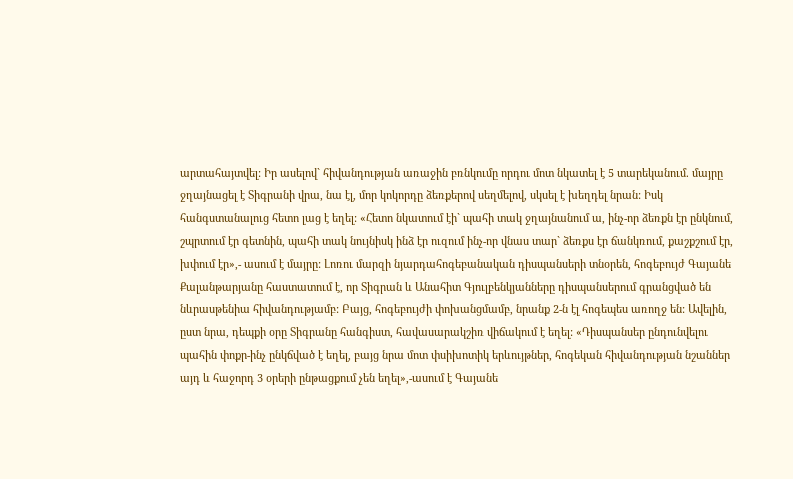արտահայտվել: Իր ասելով` հիվանդության առաջին բռնկումը որդու մոտ նկատել է 5 տարեկանում. մայրը ջղայնացել է Տիգրանի վրա, նա էլ, մոր կոկորդը ձեռքերով սեղմելով, սկսել է խեղդել նրան: Իսկ հանգստանալուց հետո լաց է եղել: «Հետո նկատում էի` պահի տակ ջղայնանում ա, ինչ-որ ձեռքն էր ընկնում, շպրտում էր գետնին, պահի տակ նույնիսկ ինձ էր ուզում ինչ-որ վնաս տար` ձեռքս էր ճանկռում, քաշքշում էր, խփում էր»,- ասում է մայրը: Լոռու մարզի նյարդահոգեբանական դիսպանսերի տնօրեն, հոգեբույժ Գայանե Քալանթարյանը հաստատում է, որ Տիգրան և Անահիտ Գյուլբենկյանները դիսպանսերում գրանցված են նևրասթենիա հիվանդությամբ: Բայց, հոգեբույժի փոխանցմամբ, նրանք 2-ն էլ հոգեպես առողջ են: Ավելին, ըստ նրա, դեպքի օրը Տիգրանը հանգիստ, հավասարակշիռ վիճակում է եղել: «Դիսպանսեր ընդունվելու պահին փոքր-ինչ ընկճված է եղել, բայց նրա մոտ փսիխոտիկ երևույթներ, հոգեկան հիվանդության նշաններ այդ և հաջորդ 3 օրերի ընթացքում չեն եղել»,-ասում է Գայանե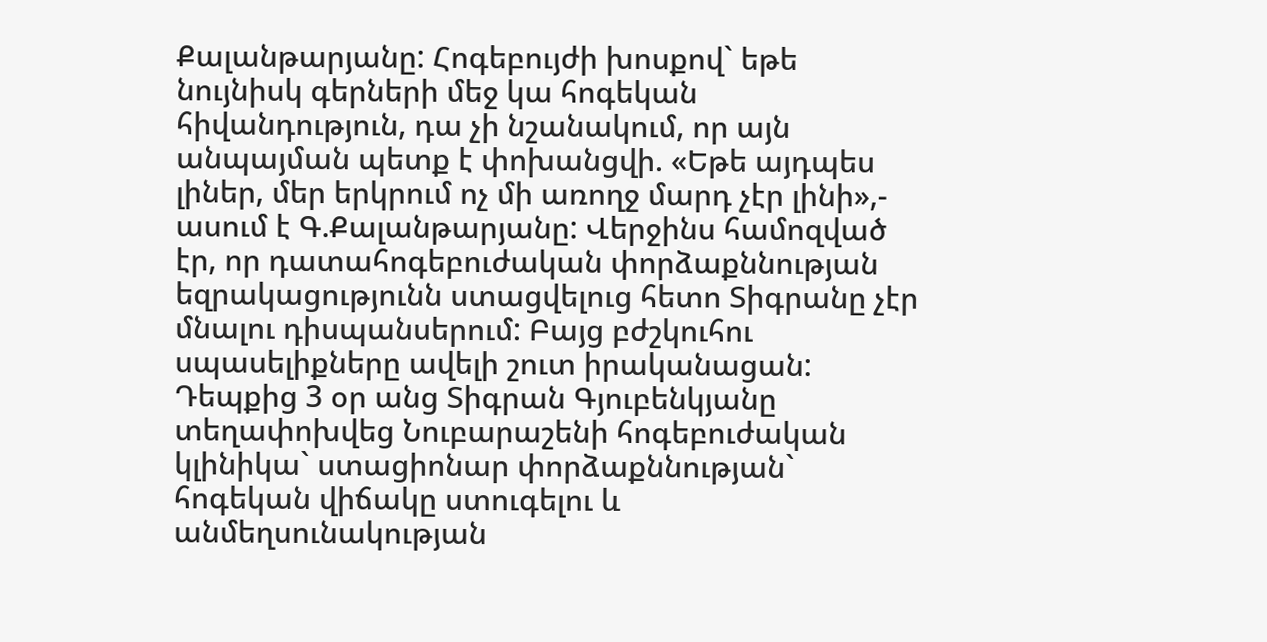Քալանթարյանը: Հոգեբույժի խոսքով` եթե նույնիսկ գերների մեջ կա հոգեկան հիվանդություն, դա չի նշանակում, որ այն անպայման պետք է փոխանցվի. «Եթե այդպես լիներ, մեր երկրում ոչ մի առողջ մարդ չէր լինի»,- ասում է Գ.Քալանթարյանը: Վերջինս համոզված էր, որ դատահոգեբուժական փորձաքննության եզրակացությունն ստացվելուց հետո Տիգրանը չէր մնալու դիսպանսերում: Բայց բժշկուհու սպասելիքները ավելի շուտ իրականացան: Դեպքից 3 օր անց Տիգրան Գյուբենկյանը տեղափոխվեց Նուբարաշենի հոգեբուժական կլինիկա` ստացիոնար փորձաքննության` հոգեկան վիճակը ստուգելու և անմեղսունակության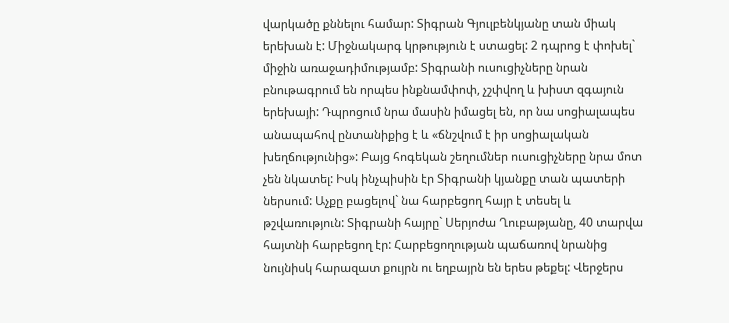վարկածը քննելու համար: Տիգրան Գյուլբենկյանը տան միակ երեխան է: Միջնակարգ կրթություն է ստացել: 2 դպրոց է փոխել` միջին առաջադիմությամբ: Տիգրանի ուսուցիչները նրան բնութագրում են որպես ինքնամփոփ, չշփվող և խիստ զգայուն երեխայի: Դպրոցում նրա մասին իմացել են, որ նա սոցիալապես անապահով ընտանիքից է և «ճնշվում է իր սոցիալական խեղճությունից»: Բայց հոգեկան շեղումներ ուսուցիչները նրա մոտ չեն նկատել: Իսկ ինչպիսին էր Տիգրանի կյանքը տան պատերի ներսում: Աչքը բացելով` նա հարբեցող հայր է տեսել և թշվառություն: Տիգրանի հայրը` Սերյոժա Ղուբաթյանը, 40 տարվա հայտնի հարբեցող էր: Հարբեցողության պաճառով նրանից նույնիսկ հարազատ քույրն ու եղբայրն են երես թեքել: Վերջերս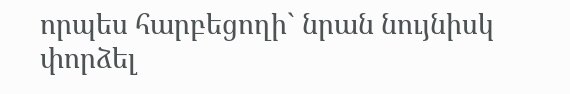որպես հարբեցողի` նրան նույնիսկ փորձել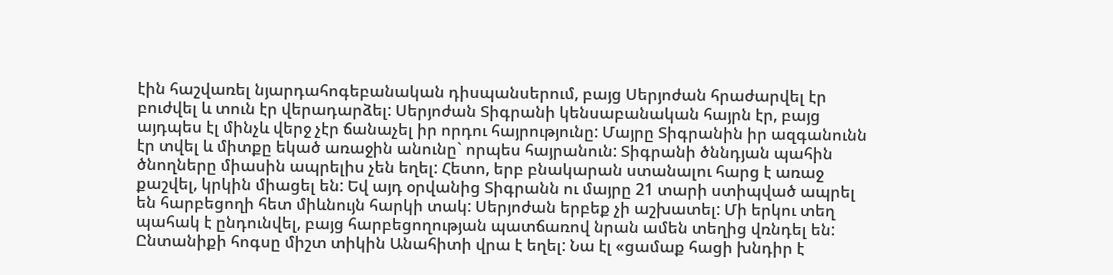էին հաշվառել նյարդահոգեբանական դիսպանսերում, բայց Սերյոժան հրաժարվել էր բուժվել և տուն էր վերադարձել: Սերյոժան Տիգրանի կենսաբանական հայրն էր, բայց այդպես էլ մինչև վերջ չէր ճանաչել իր որդու հայրությունը: Մայրը Տիգրանին իր ազգանունն էր տվել և միտքը եկած առաջին անունը` որպես հայրանուն: Տիգրանի ծննդյան պահին ծնողները միասին ապրելիս չեն եղել: Հետո, երբ բնակարան ստանալու հարց է առաջ քաշվել, կրկին միացել են: Եվ այդ օրվանից Տիգրանն ու մայրը 21 տարի ստիպված ապրել են հարբեցողի հետ միևնույն հարկի տակ: Սերյոժան երբեք չի աշխատել: Մի երկու տեղ պահակ է ընդունվել, բայց հարբեցողության պատճառով նրան ամեն տեղից վռնդել են: Ընտանիքի հոգսը միշտ տիկին Անահիտի վրա է եղել: Նա էլ «ցամաք հացի խնդիր է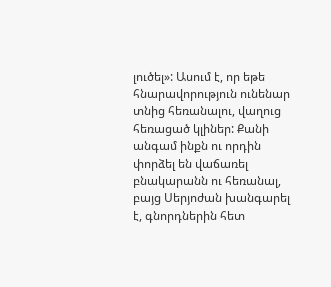լուծել»: Ասում է, որ եթե հնարավորություն ունենար տնից հեռանալու, վաղուց հեռացած կլիներ: Քանի անգամ ինքն ու որդին փորձել են վաճառել բնակարանն ու հեռանալ, բայց Սերյոժան խանգարել է, գնորդներին հետ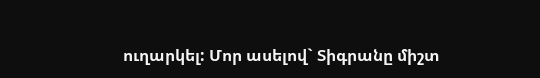ուղարկել: Մոր ասելով` Տիգրանը միշտ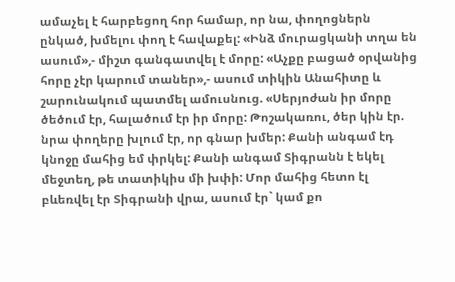ամաչել է հարբեցող հոր համար, որ նա, փողոցներն ընկած, խմելու փող է հավաքել: «Ինձ մուրացկանի տղա են ասում»,- միշտ գանգատվել է մորը: «Աչքը բացած օրվանից հորը չէր կարում տաներ»,- ասում տիկին Անահիտը և շարունակում պատմել ամուսնուց. «Սերյոժան իր մորը ծեծում էր, հալածում էր իր մորը: Թոշակառու, ծեր կին էր. նրա փողերը խլում էր, որ գնար խմեր: Քանի անգամ էդ կնոջը մահից եմ փրկել: Քանի անգամ Տիգրանն է եկել մեջտեղ, թե տատիկիս մի խփի: Մոր մահից հետո էլ բևեռվել էր Տիգրանի վրա, ասում էր` կամ քո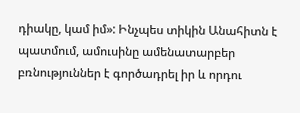դիակը, կամ իմ»: Ինչպես տիկին Անահիտն է պատմում, ամուսինը ամենատարբեր բռնություններ է գործադրել իր և որդու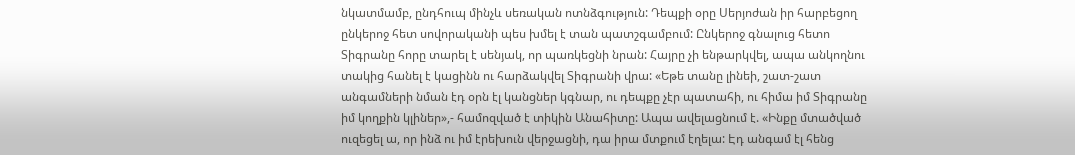նկատմամբ, ընդհուպ մինչև սեռական ոտնձգություն: Դեպքի օրը Սերյոժան իր հարբեցող ընկերոջ հետ սովորականի պես խմել է տան պատշգամբում: Ընկերոջ գնալուց հետո Տիգրանը հորը տարել է սենյակ, որ պառկեցնի նրան: Հայրը չի ենթարկվել, ապա անկողնու տակից հանել է կացինն ու հարձակվել Տիգրանի վրա: «Եթե տանը լինեի, շատ-շատ անգամների նման էդ օրն էլ կանցներ կգնար, ու դեպքը չէր պատահի, ու հիմա իմ Տիգրանը իմ կողքին կլիներ»,- համոզված է տիկին Անահիտը: Ապա ավելացնում է. «Ինքը մտածված ուզեցել ա, որ ինձ ու իմ էրեխուն վերջացնի, դա իրա մտքում էղելա: Էդ անգամ էլ հենց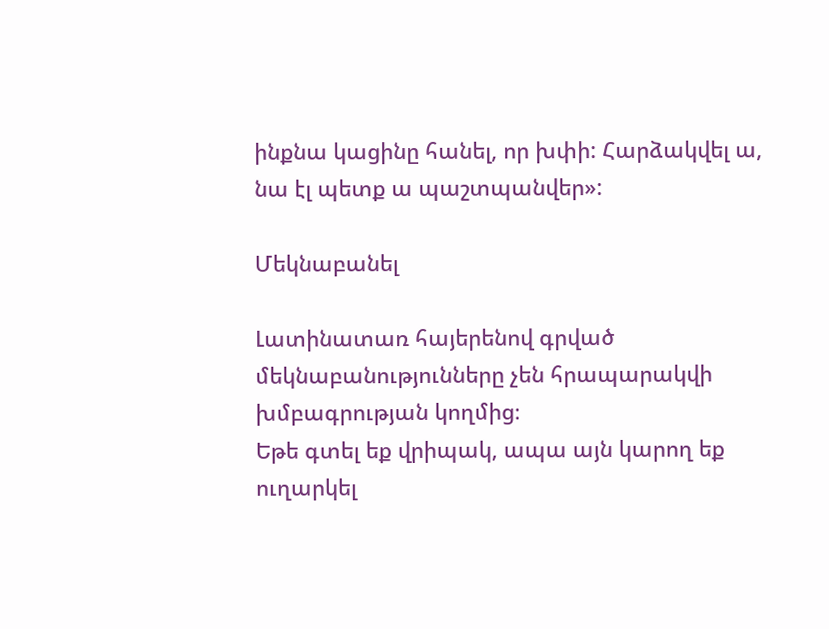ինքնա կացինը հանել, որ խփի: Հարձակվել ա, նա էլ պետք ա պաշտպանվեր»:

Մեկնաբանել

Լատինատառ հայերենով գրված մեկնաբանությունները չեն հրապարակվի խմբագրության կողմից։
Եթե գտել եք վրիպակ, ապա այն կարող եք ուղարկել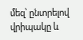մեզ՝ ընտրելով վրիպակը և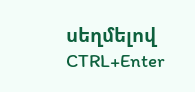սեղմելով CTRL+Enter